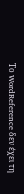Το WordReference δεν έχει τη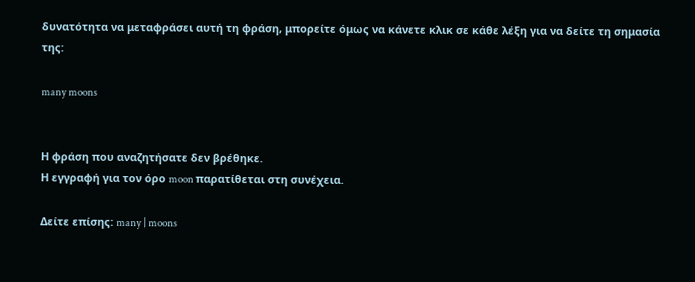δυνατότητα να μεταφράσει αυτή τη φράση, μπορείτε όμως να κάνετε κλικ σε κάθε λέξη για να δείτε τη σημασία της:

many moons


Η φράση που αναζητήσατε δεν βρέθηκε.
Η εγγραφή για τον όρο moon παρατίθεται στη συνέχεια.

Δείτε επίσης: many | moons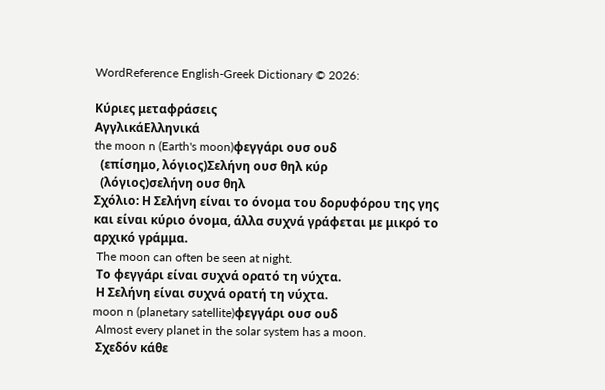WordReference English-Greek Dictionary © 2026:

Κύριες μεταφράσεις
ΑγγλικάΕλληνικά
the moon n (Earth's moon)φεγγάρι ουσ ουδ
  (επίσημο, λόγιος)Σελήνη ουσ θηλ κύρ
  (λόγιος)σελήνη ουσ θηλ
Σχόλιο: Η Σελήνη είναι το όνομα του δορυφόρου της γης και είναι κύριο όνομα, άλλα συχνά γράφεται με μικρό το αρχικό γράμμα.
 The moon can often be seen at night.
 Το φεγγάρι είναι συχνά ορατό τη νύχτα.
 Η Σελήνη είναι συχνά ορατή τη νύχτα.
moon n (planetary satellite)φεγγάρι ουσ ουδ
 Almost every planet in the solar system has a moon.
 Σχεδόν κάθε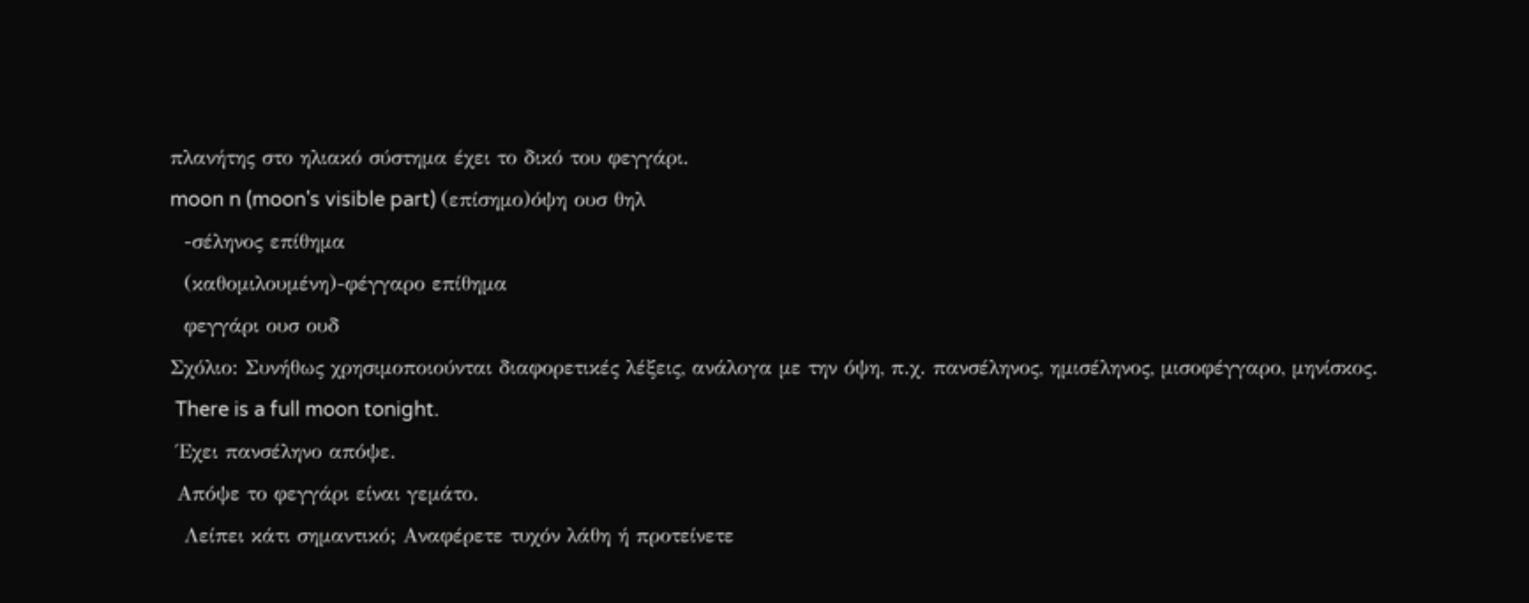πλανήτης στο ηλιακό σύστημα έχει το δικό του φεγγάρι.
moon n (moon's visible part) (επίσημο)όψη ουσ θηλ
  -σέληνος επίθημα
  (καθομιλουμένη)-φέγγαρο επίθημα
  φεγγάρι ουσ ουδ
Σχόλιο: Συνήθως χρησιμοποιούνται διαφορετικές λέξεις, ανάλογα με την όψη, π.χ. πανσέληνος, ημισέληνος, μισοφέγγαρο, μηνίσκος.
 There is a full moon tonight.
 Έχει πανσέληνο απόψε.
 Απόψε το φεγγάρι είναι γεμάτο.
  Λείπει κάτι σημαντικό; Αναφέρετε τυχόν λάθη ή προτείνετε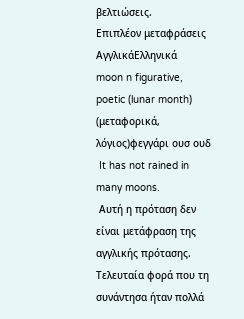βελτιώσεις.
Επιπλέον μεταφράσεις
ΑγγλικάΕλληνικά
moon n figurative, poetic (lunar month) (μεταφορικά, λόγιος)φεγγάρι ουσ ουδ
 It has not rained in many moons.
 Αυτή η πρόταση δεν είναι μετάφραση της αγγλικής πρότασης. Τελευταία φορά που τη συνάντησα ήταν πολλά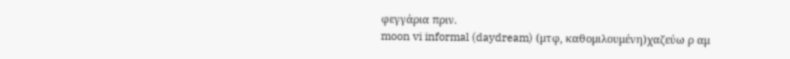φεγγάρια πριν.
moon vi informal (daydream) (μτφ, καθομιλουμένη)χαζεύω ρ αμ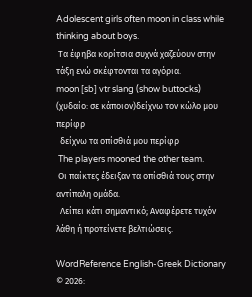Adolescent girls often moon in class while thinking about boys.
 Τα έφηβα κορίτσια συχνά χαζεύουν στην τάξη ενώ σκέφτονται τα αγόρια.
moon [sb] vtr slang (show buttocks) (χυδαίο: σε κάποιον)δείχνω τον κώλο μου περίφρ
  δείχνω τα οπίσθιά μου περίφρ
 The players mooned the other team.
 Οι παίκτες έδειξαν τα οπίσθιά τους στην αντίπαλη ομάδα.
  Λείπει κάτι σημαντικό; Αναφέρετε τυχόν λάθη ή προτείνετε βελτιώσεις.

WordReference English-Greek Dictionary © 2026: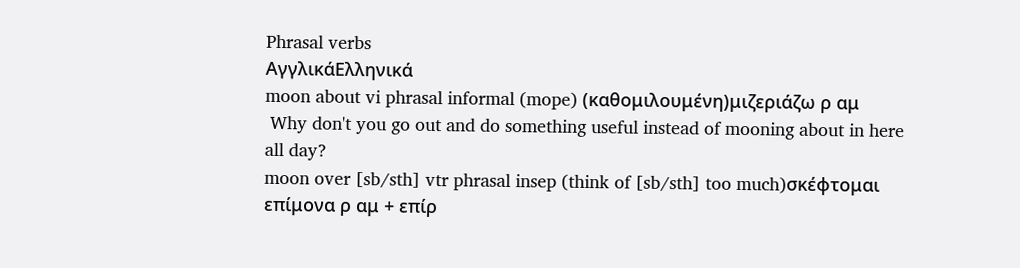Phrasal verbs
ΑγγλικάΕλληνικά
moon about vi phrasal informal (mope) (καθομιλουμένη)μιζεριάζω ρ αμ
 Why don't you go out and do something useful instead of mooning about in here all day?
moon over [sb/sth] vtr phrasal insep (think of [sb/sth] too much)σκέφτομαι επίμονα ρ αμ + επίρ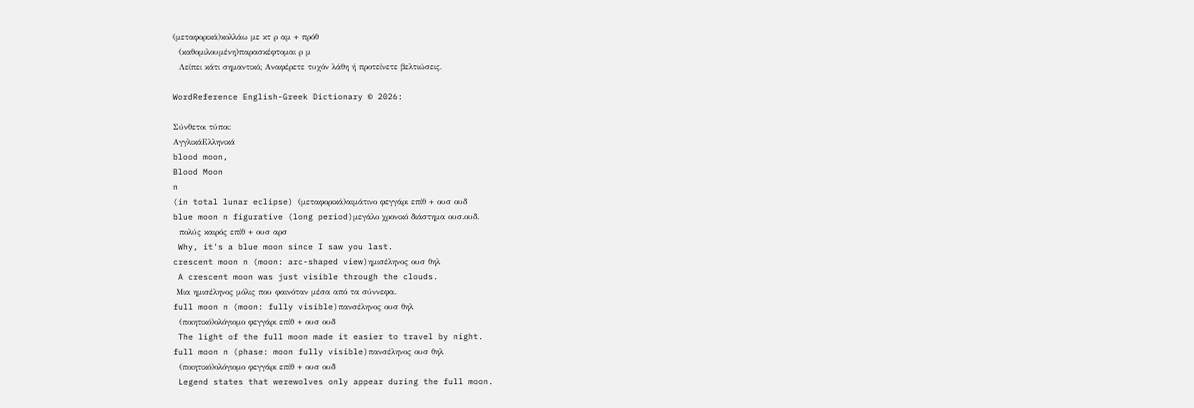(μεταφορικά)κολλάω με κτ ρ αμ + πρόθ
  (καθομιλουμένη)παρασκέφτομαι ρ μ
  Λείπει κάτι σημαντικό; Αναφέρετε τυχόν λάθη ή προτείνετε βελτιώσεις.

WordReference English-Greek Dictionary © 2026:

Σύνθετοι τύποι:
ΑγγλικάΕλληνικά
blood moon,
Blood Moon
n
(in total lunar eclipse) (μεταφορικά)αιμάτινο φεγγάρι επίθ + ουσ ουδ
blue moon n figurative (long period)μεγάλο χρονικό διάστημα ουσ.ουδ.
  πολύς καιρός επίθ + ουσ αρσ
 Why, it's a blue moon since I saw you last.
crescent moon n (moon: arc-shaped view)ημισέληνος ουσ θηλ
 A crescent moon was just visible through the clouds.
 Μια ημισέληνος μόλις που φαινόταν μέσα από τα σύννεφα.
full moon n (moon: fully visible)πανσέληνος ουσ θηλ
  (ποιητικό)ολόγιομο φεγγάρι επίθ + ουσ ουδ
 The light of the full moon made it easier to travel by night.
full moon n (phase: moon fully visible)πανσέληνος ουσ θηλ
  (ποιητικό)ολόγιομο φεγγάρι επίθ + ουσ ουδ
 Legend states that werewolves only appear during the full moon.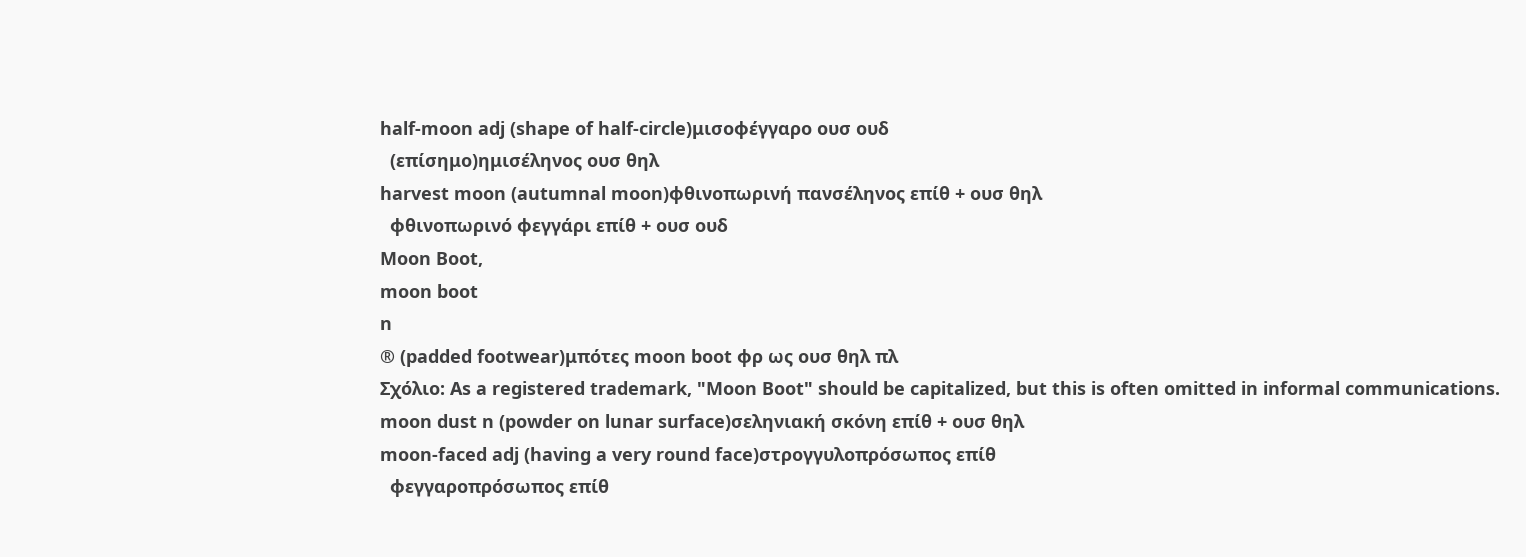half-moon adj (shape of half-circle)μισοφέγγαρο ουσ ουδ
  (επίσημο)ημισέληνος ουσ θηλ
harvest moon (autumnal moon)φθινοπωρινή πανσέληνος επίθ + ουσ θηλ
  φθινοπωρινό φεγγάρι επίθ + ουσ ουδ
Moon Boot,
moon boot
n
® (padded footwear)μπότες moon boot φρ ως ουσ θηλ πλ
Σχόλιο: As a registered trademark, "Moon Boot" should be capitalized, but this is often omitted in informal communications.
moon dust n (powder on lunar surface)σεληνιακή σκόνη επίθ + ουσ θηλ
moon-faced adj (having a very round face)στρογγυλοπρόσωπος επίθ
  φεγγαροπρόσωπος επίθ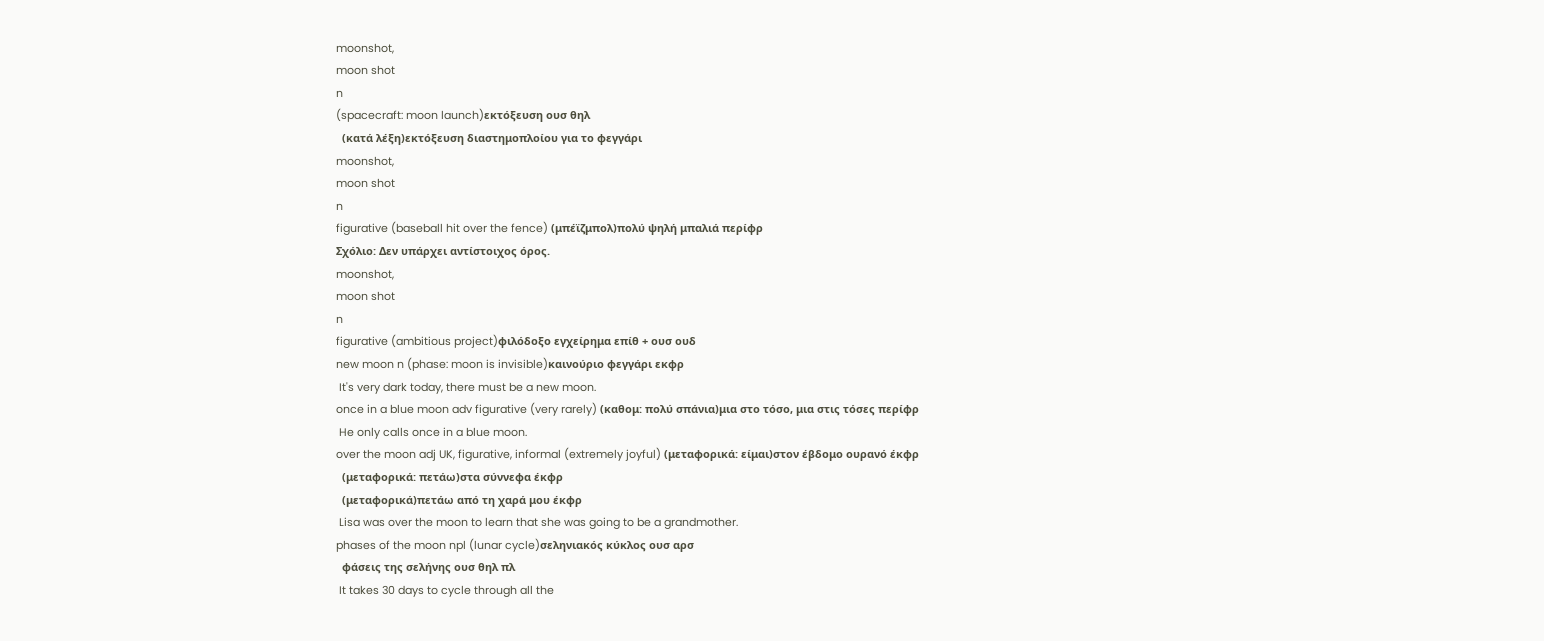moonshot,
moon shot
n
(spacecraft: moon launch)εκτόξευση ουσ θηλ
  (κατά λέξη)εκτόξευση διαστημοπλοίου για το φεγγάρι
moonshot,
moon shot
n
figurative (baseball hit over the fence) (μπέϊζμπολ)πολύ ψηλή μπαλιά περίφρ
Σχόλιο: Δεν υπάρχει αντίστοιχος όρος.
moonshot,
moon shot
n
figurative (ambitious project)φιλόδοξο εγχείρημα επίθ + ουσ ουδ
new moon n (phase: moon is invisible)καινούριο φεγγάρι εκφρ
 It's very dark today, there must be a new moon.
once in a blue moon adv figurative (very rarely) (καθομ: πολύ σπάνια)μια στο τόσο, μια στις τόσες περίφρ
 He only calls once in a blue moon.
over the moon adj UK, figurative, informal (extremely joyful) (μεταφορικά: είμαι)στον έβδομο ουρανό έκφρ
  (μεταφορικά: πετάω)στα σύννεφα έκφρ
  (μεταφορικά)πετάω από τη χαρά μου έκφρ
 Lisa was over the moon to learn that she was going to be a grandmother.
phases of the moon npl (lunar cycle)σεληνιακός κύκλος ουσ αρσ
  φάσεις της σελήνης ουσ θηλ πλ
 It takes 30 days to cycle through all the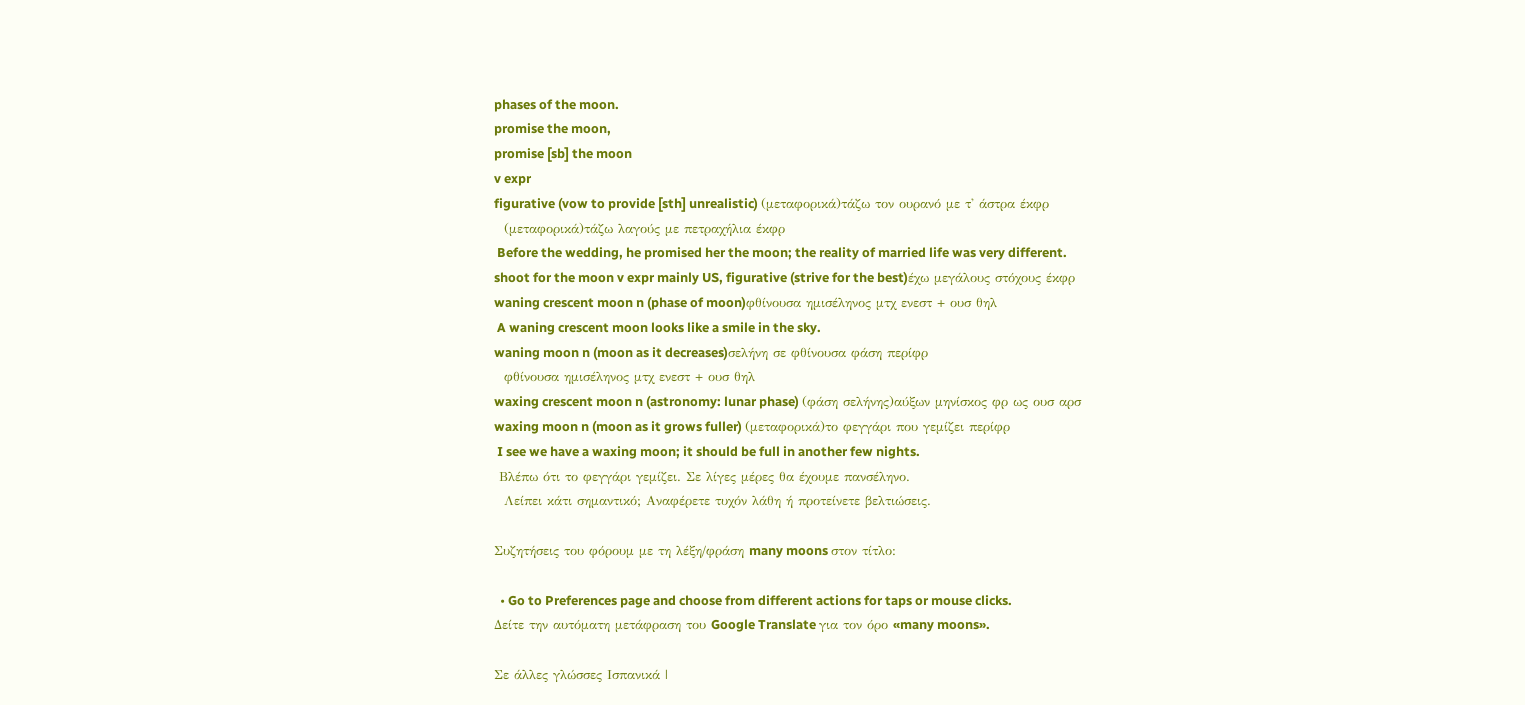phases of the moon.
promise the moon,
promise [sb] the moon
v expr
figurative (vow to provide [sth] unrealistic) (μεταφορικά)τάζω τον ουρανό με τ' άστρα έκφρ
  (μεταφορικά)τάζω λαγούς με πετραχήλια έκφρ
 Before the wedding, he promised her the moon; the reality of married life was very different.
shoot for the moon v expr mainly US, figurative (strive for the best)έχω μεγάλους στόχους έκφρ
waning crescent moon n (phase of moon)φθίνουσα ημισέληνος μτχ ενεστ + ουσ θηλ
 A waning crescent moon looks like a smile in the sky.
waning moon n (moon as it decreases)σελήνη σε φθίνουσα φάση περίφρ
  φθίνουσα ημισέληνος μτχ ενεστ + ουσ θηλ
waxing crescent moon n (astronomy: lunar phase) (φάση σελήνης)αύξων μηνίσκος φρ ως ουσ αρσ
waxing moon n (moon as it grows fuller) (μεταφορικά)το φεγγάρι που γεμίζει περίφρ
 I see we have a waxing moon; it should be full in another few nights.
 Βλέπω ότι το φεγγάρι γεμίζει. Σε λίγες μέρες θα έχουμε πανσέληνο.
  Λείπει κάτι σημαντικό; Αναφέρετε τυχόν λάθη ή προτείνετε βελτιώσεις.

Συζητήσεις του φόρουμ με τη λέξη/φράση many moons στον τίτλο:

  • Go to Preferences page and choose from different actions for taps or mouse clicks.
Δείτε την αυτόματη μετάφραση του Google Translate για τον όρο «many moons».

Σε άλλες γλώσσες Ισπανικά |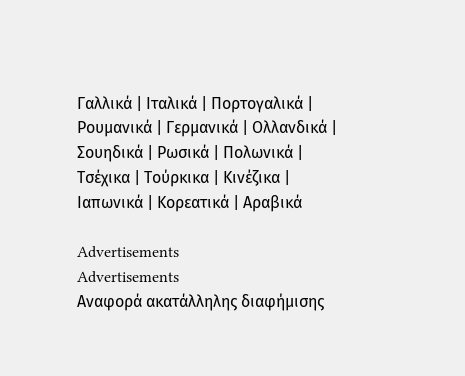Γαλλικά | Ιταλικά | Πορτογαλικά | Ρουμανικά | Γερμανικά | Ολλανδικά | Σουηδικά | Ρωσικά | Πολωνικά | Τσέχικα | Τούρκικα | Κινέζικα | Ιαπωνικά | Κορεατικά | Αραβικά

Advertisements
Advertisements
Αναφορά ακατάλληλης διαφήμισης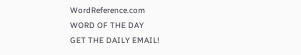WordReference.com
WORD OF THE DAY
GET THE DAILY EMAIL!